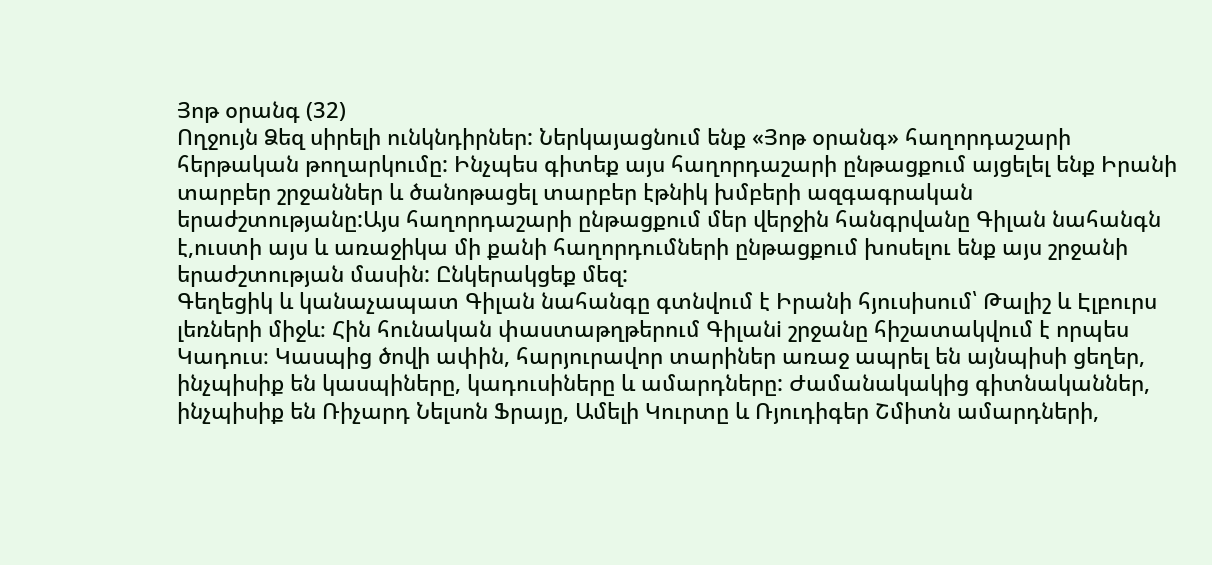Յոթ օրանգ (32)
Ողջույն Ձեզ սիրելի ունկնդիրներ: Ներկայացնում ենք «Յոթ օրանգ» հաղորդաշարի հերթական թողարկումը: Ինչպես գիտեք այս հաղորդաշարի ընթացքում այցելել ենք Իրանի տարբեր շրջաններ և ծանոթացել տարբեր էթնիկ խմբերի ազգագրական երաժշտությանը:Այս հաղորդաշարի ընթացքում մեր վերջին հանգրվանը Գիլան նահանգն է,ուստի այս և առաջիկա մի քանի հաղորդումների ընթացքում խոսելու ենք այս շրջանի երաժշտության մասին: Ընկերակցեք մեզ:
Գեղեցիկ և կանաչապատ Գիլան նահանգը գտնվում է Իրանի հյուսիսում՝ Թալիշ և Էլբուրս լեռների միջև։ Հին հունական փաստաթղթերում Գիլանi շրջանը հիշատակվում է որպես Կադուս։ Կասպից ծովի ափին, հարյուրավոր տարիներ առաջ ապրել են այնպիսի ցեղեր, ինչպիսիք են կասպիները, կադուսիները և ամարդները: Ժամանակակից գիտնականներ, ինչպիսիք են Ռիչարդ Նելսոն Ֆրայը, Ամելի Կուրտը և Ռյուդիգեր Շմիտն ամարդների,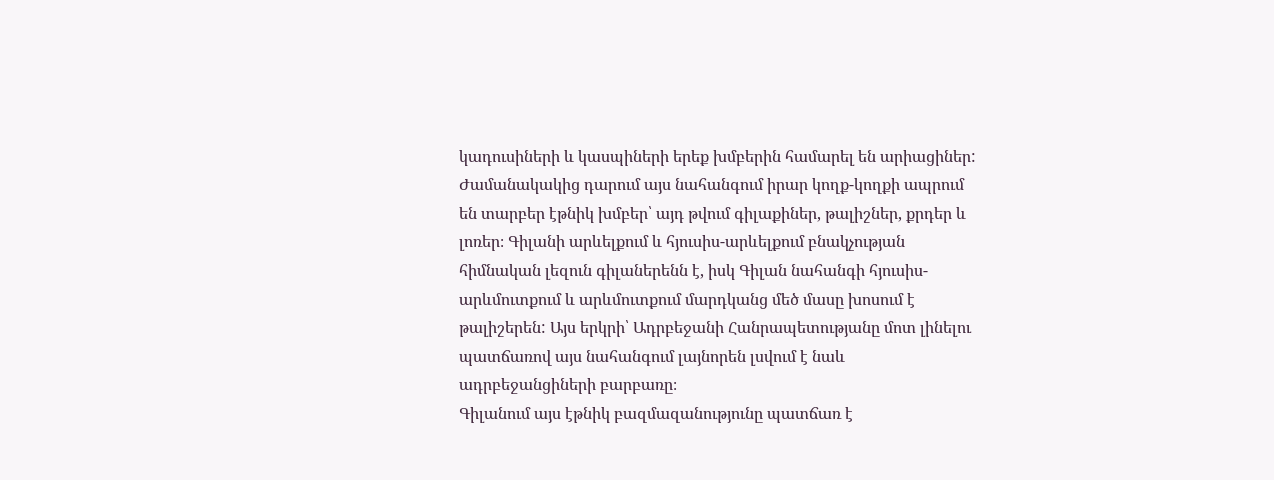կադուսիների և կասպիների երեք խմբերին համարել են արիացիներ:
Ժամանակակից դարում այս նահանգում իրար կողք-կողքի ապրում են տարբեր էթնիկ խմբեր՝ այդ թվում գիլաքիներ, թալիշներ, քրդեր և լոռեր։ Գիլանի արևելքում և հյուսիս-արևելքում բնակչության հիմնական լեզուն գիլաներենն է, իսկ Գիլան նահանգի հյուսիս-արևմուտքում և արևմուտքում մարդկանց մեծ մասը խոսում է թալիշերեն: Այս երկրի՝ Ադրբեջանի Հանրապետությանը մոտ լինելու պատճառով այս նահանգում լայնորեն լսվում է նաև ադրբեջանցիների բարբառը։
Գիլանում այս էթնիկ բազմազանությունը պատճառ է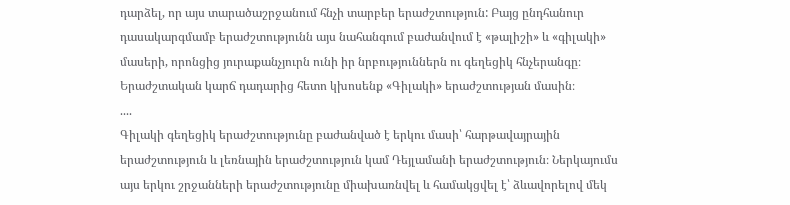դարձել, որ այս տարածաշրջանում հնչի տարբեր երաժշտություն: Բայց ընդհանուր դասակարգմամբ երաժշտությունն այս նահանգում բաժանվում է «թալիշի» և «գիլակի» մասերի, որոնցից յուրաքանչյուրն ունի իր նրբություններն ու գեղեցիկ հնչերանգը։ Երաժշտական կարճ դադարից հետո կխոսենք «Գիլակի» երաժշտության մասին։
....
Գիլակի գեղեցիկ երաժշտությունը բաժանված է երկու մասի՝ հարթավայրային երաժշտություն և լեռնային երաժշտություն կամ Դեյլամանի երաժշտություն։ Ներկայումս այս երկու շրջանների երաժշտությունը միախառնվել և համակցվել է՝ ձևավորելով մեկ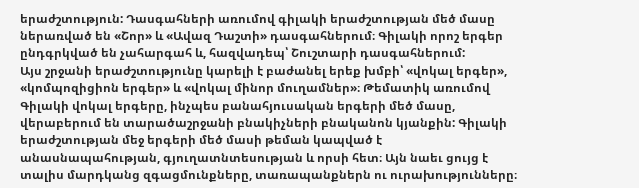երաժշտություն: Դասգահների առումով գիլակի երաժշտության մեծ մասը ներառված են «Շոր» և «Ավազ Դաշտի» դասգահներում։ Գիլակի որոշ երգեր ընդգրկված են չահարգահ և, հազվադեպ՝ Շուշտարի դասգահներում:
Այս շրջանի երաժշտությունը կարելի է բաժանել երեք խմբի՝ «վոկալ երգեր», «կոմպոզիցիոն երգեր» և «վոկալ մինոր մուղամներ»։ Թեմատիկ առումով Գիլակի վոկալ երգերը, ինչպես բանահյուսական երգերի մեծ մասը, վերաբերում են տարածաշրջանի բնակիչների բնականոն կյանքին: Գիլակի երաժշտության մեջ երգերի մեծ մասի թեման կապված է անասնապահության, գյուղատնտեսության և որսի հետ։ Այն նաեւ ցույց է տալիս մարդկանց զգացմունքները, տառապանքներն ու ուրախությունները։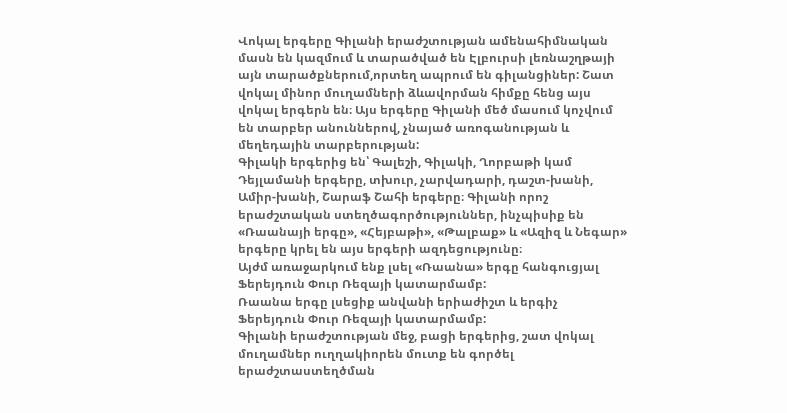Վոկալ երգերը Գիլանի երաժշտության ամենահիմնական մասն են կազմում և տարածված են Էլբուրսի լեռնաշղթայի այն տարածքներում,որտեղ ապրում են գիլանցիներ: Շատ վոկալ մինոր մուղամների ձևավորման հիմքը հենց այս վոկալ երգերն են։ Այս երգերը Գիլանի մեծ մասում կոչվում են տարբեր անուններով, չնայած առոգանության և մեղեդային տարբերության:
Գիլակի երգերից են՝ Գալեշի, Գիլակի, Ղորբաթի կամ Դեյլամանի երգերը, տխուր, չարվադարի, դաշտ-խանի, Ամիր-խանի, Շարաֆ Շահի երգերը։ Գիլանի որոշ երաժշտական ստեղծագործություններ, ինչպիսիք են «Ռաանայի երգը», «Հեյբաթի», «Թալբաք» և «Ազիզ և Նեգար» երգերը կրել են այս երգերի ազդեցությունը։
Այժմ առաջարկում ենք լսել «Ռաանա» երգը հանգուցյալ Ֆերեյդուն Փուր Ռեզայի կատարմամբ:
Ռաանա երգը լսեցիք անվանի երիաժիշտ և երգիչ Ֆերեյդուն Փուր Ռեզայի կատարմամբ:
Գիլանի երաժշտության մեջ, բացի երգերից, շատ վոկալ մուղամներ ուղղակիորեն մուտք են գործել երաժշտաստեղծման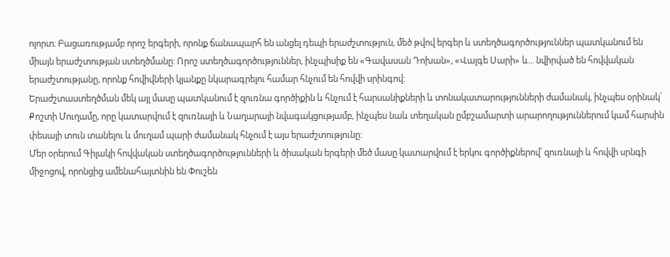ոլորտ։ Բացառությամբ որոշ երգերի, որոնք ճանապարհ են անցել դեպի երաժշտություն, մեծ թվով երգեր և ստեղծագործություններ պատկանում են միայն երաժշտության ստեղծմանը: Որոշ ստեղծագործություններ, ինչպիսիք են «Գավասան Դոխան», «Վալգե Սարի» և... նվիրված են հովվական երաժշտությանը, որոնք հովիվների կյանքը նկարագրելու համար հնչում են հովվի սրինգով:
Երաժշտաստեղծման մեկ այլ մասը պատկանում է զուռնա գործիքին և հնչում է հարսանիքների և տոնակատարությունների ժամանակ, ինչպես օրինակ՝ Քոշտի Մուղամը, որը կատարվում է զուռնայի և Նաղարայի նվագակցությամբ, ինչպես նաև տեղական ըմբշամարտի արարողություններում կամ հարսին փեսայի տուն տանելու և մուղամ պարի ժամանակ հնչում է այս երաժշտությունը:
Մեր օրերում Գիլակի հովվական ստեղծագործությունների և ծիսական երգերի մեծ մասը կատարվում է երկու գործիքներով՝ զուռնայի և հովվի սրնգի միջոցով, որոնցից ամենահայտնին են Փուշեն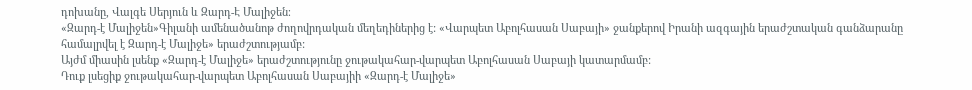դոխանը, Վալգե Սերյուն և Զարդ-Է Մալիջեն։
«Զարդ-է Մալիջեն»Գիլանի ամենածանոթ ժողովրդական մեղեդիներից է: «Վարպետ Աբոլհասան Սաբայի» ջանքերով Իրանի ազգային երաժշտական գանձարանը համալրվել է Զարդ-է Մալիջե» երաժշտությամբ:
Այժմ միասին լսենք «Զարդ-է Մալիջե» երաժշտությունը ջութակահար-վարպետ Աբոլհասան Սաբայի կատարմամբ:
Դուք լսեցիք ջութակահար-վարպետ Աբոլհասան Սաբայիի «Զարդ-է Մալիջե»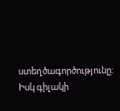ստեղծագործությունը:
Իսկ գիլակի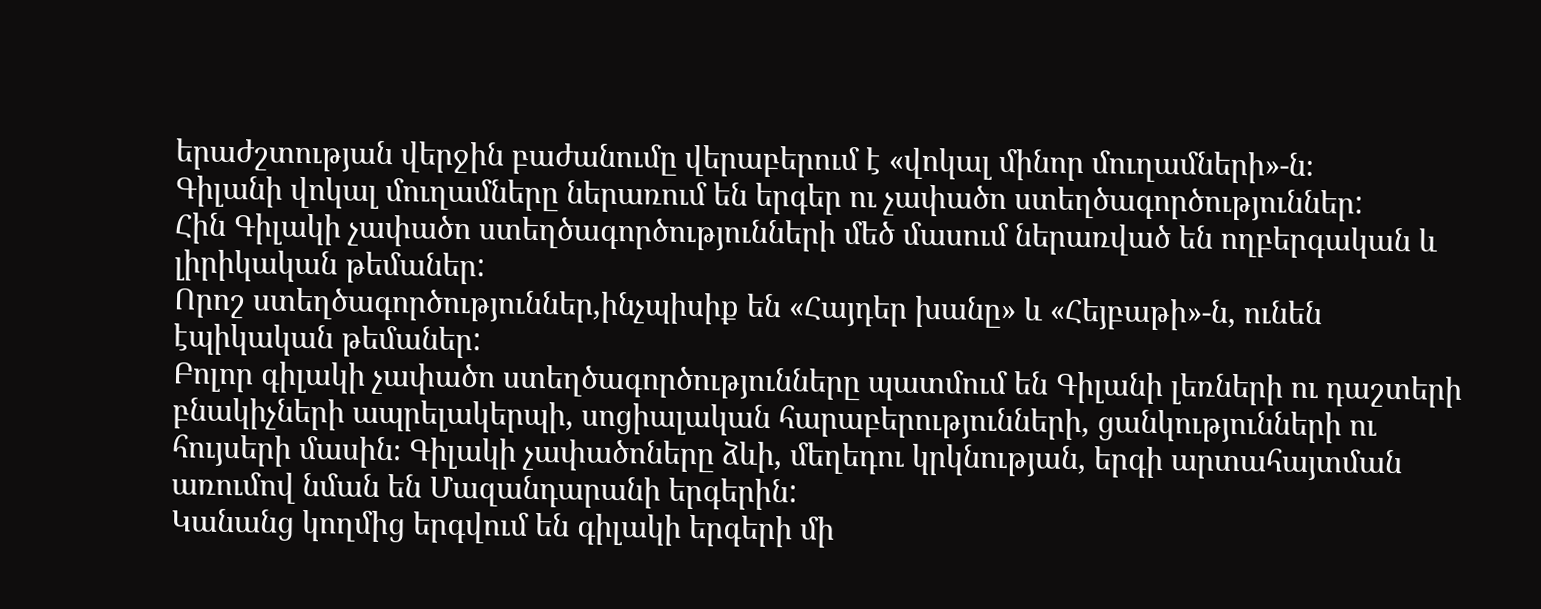երաժշտության վերջին բաժանումը վերաբերում է «վոկալ մինոր մուղամների»-ն։
Գիլանի վոկալ մուղամները ներառում են երգեր ու չափածո ստեղծագործություններ:
Հին Գիլակի չափածո ստեղծագործությունների մեծ մասում ներառված են ողբերգական և լիրիկական թեմաներ:
Որոշ ստեղծագործություններ,ինչպիսիք են «Հայդեր խանը» և «Հեյբաթի»-ն, ունեն էպիկական թեմաներ:
Բոլոր գիլակի չափածո ստեղծագործությունները պատմում են Գիլանի լեռների ու դաշտերի բնակիչների ապրելակերպի, սոցիալական հարաբերությունների, ցանկությունների ու հույսերի մասին։ Գիլակի չափածոները ձևի, մեղեդու կրկնության, երգի արտահայտման առումով նման են Մազանդարանի երգերին:
Կանանց կողմից երգվում են գիլակի երգերի մի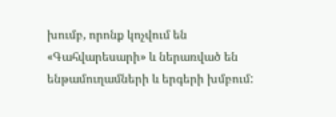խումբ, որոնք կոչվում են «Գահվարեսարի» և ներառված են ենթամուղամների և երգերի խմբում: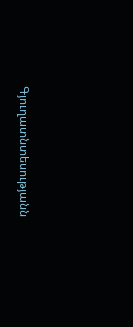Գյուղատնտեսությանն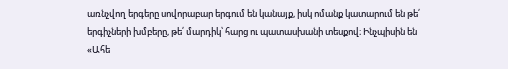առնչվող երգերը սովորաբար երգում են կանայք, իսկ ոմանք կատարում են թե՛ երգիչների խմբերը, թե՛ մարդիկ՝ հարց ու պատասխանի տեսքով։ Ինչպիսին են «Ահե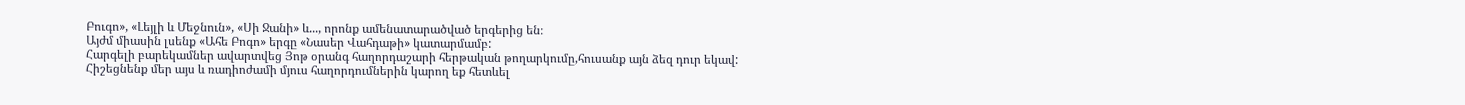Բուգո», «Լեյլի և Մեջնուն», «Սի Ջանի» և..., որոնք ամենատարածված երգերից են։
Այժմ միասին լսենք «Ահե Բոգո» երգը «Նասեր Վահդաթի» կատարմամբ:
Հարգելի բարեկամներ ավարտվեց Յոթ օրանգ հաղորդաշարի հերթական թողարկումը,հուսանք այն ձեզ դուր եկավ:
Հիշեցնենք մեր այս և ռադիոժամի մյուս հաղորդումներին կարող եք հետևել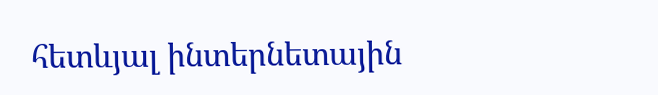հետևյալ ինտերնետային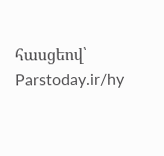հասցեով՝ Parstoday.ir/hy